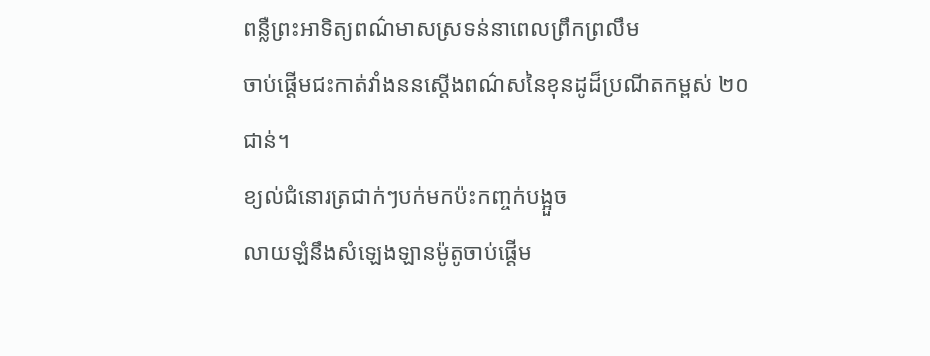ពន្លឺព្រះអាទិត្យពណ៌មាសស្រទន់នាពេលព្រឹកព្រលឹម
ចាប់ផ្ដើមជះកាត់វាំងននស្ដើងពណ៌សនៃខុនដូដ៏ប្រណីតកម្ពស់ ២០ ជាន់។
ខ្យល់ជំនោរត្រជាក់ៗបក់មកប៉ះកញ្ចក់បង្អួច
លាយឡំនឹងសំឡេងឡានម៉ូតូចាប់ផ្ដើម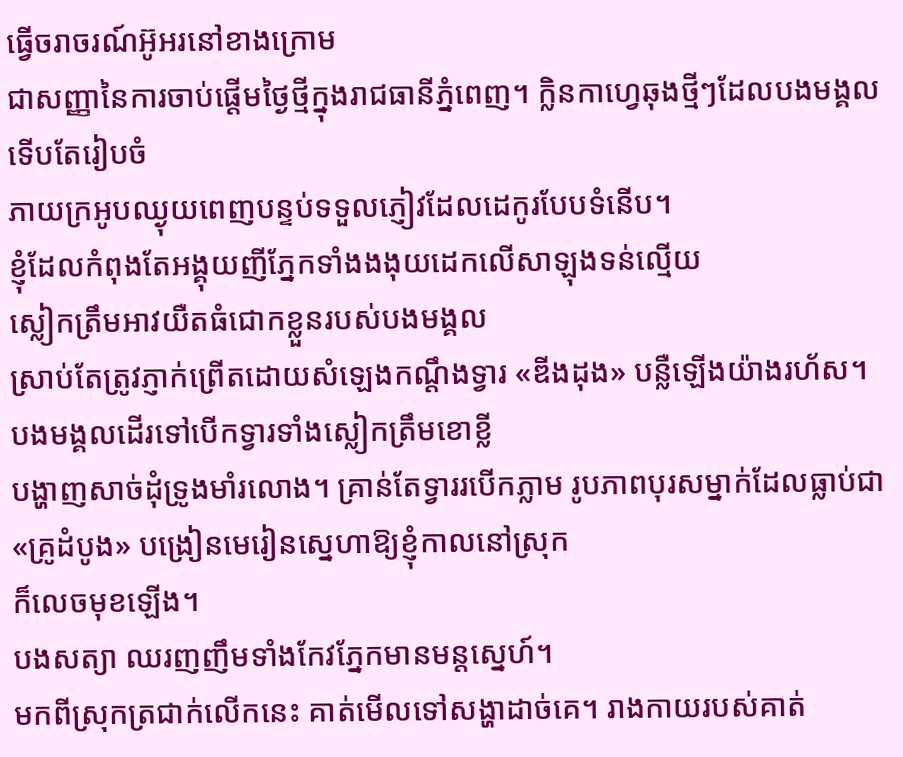ធ្វើចរាចរណ៍អ៊ូអរនៅខាងក្រោម
ជាសញ្ញានៃការចាប់ផ្ដើមថ្ងៃថ្មីក្នុងរាជធានីភ្នំពេញ។ ក្លិនកាហ្វេឆុងថ្មីៗដែលបងមង្គលទើបតែរៀបចំ
ភាយក្រអូបឈ្ងុយពេញបន្ទប់ទទួលភ្ញៀវដែលដេកូរបែបទំនើប។
ខ្ញុំដែលកំពុងតែអង្គុយញីភ្នែកទាំងងងុយដេកលើសាឡុងទន់ល្មើយ
ស្លៀកត្រឹមអាវយឺតធំជោកខ្លួនរបស់បងមង្គល
ស្រាប់តែត្រូវភ្ញាក់ព្រើតដោយសំឡេងកណ្ដឹងទ្វារ «ឌីងដុង» បន្លឺឡើងយ៉ាងរហ័ស។
បងមង្គលដើរទៅបើកទ្វារទាំងស្លៀកត្រឹមខោខ្លី
បង្ហាញសាច់ដុំទ្រូងមាំរលោង។ គ្រាន់តែទ្វាររបើកភ្លាម រូបភាពបុរសម្នាក់ដែលធ្លាប់ជា «គ្រូដំបូង» បង្រៀនមេរៀនស្នេហាឱ្យខ្ញុំកាលនៅស្រុក
ក៏លេចមុខឡើង។
បងសត្យា ឈរញញឹមទាំងកែវភ្នែកមានមន្តស្នេហ៍។
មកពីស្រុកត្រជាក់លើកនេះ គាត់មើលទៅសង្ហាដាច់គេ។ រាងកាយរបស់គាត់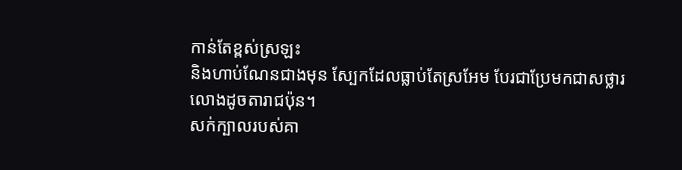កាន់តែខ្ពស់ស្រឡះ
និងហាប់ណែនជាងមុន ស្បែកដែលធ្លាប់តែស្រអែម បែរជាប្រែមកជាសថ្លារលោងដូចតារាជប៉ុន។
សក់ក្បាលរបស់គា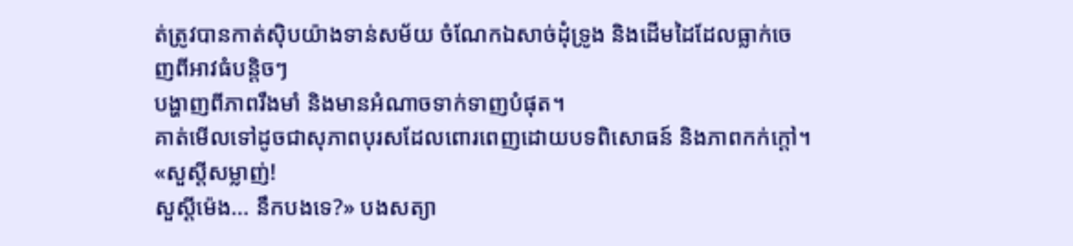ត់ត្រូវបានកាត់ស៊ិបយ៉ាងទាន់សម័យ ចំណែកឯសាច់ដុំទ្រូង និងដើមដៃដែលធ្លាក់ចេញពីអាវធំបន្តិចៗ
បង្ហាញពីភាពរឹងមាំ និងមានអំណាចទាក់ទាញបំផុត។
គាត់មើលទៅដូចជាសុភាពបុរសដែលពោរពេញដោយបទពិសោធន៍ និងភាពកក់ក្ដៅ។
«សួស្ដីសម្លាញ់!
សួស្ដីម៉េង... នឹកបងទេ?» បងសត្យា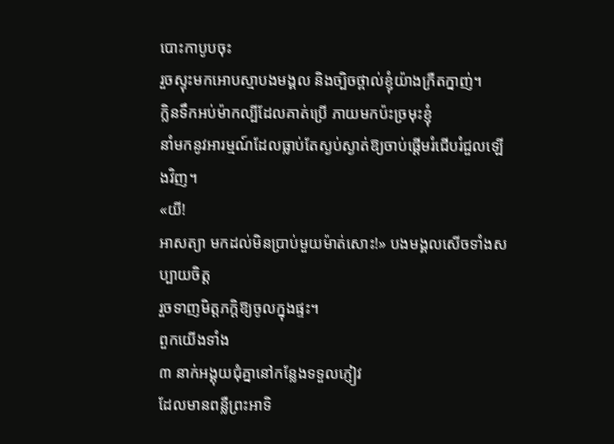បោះកាបូបចុះ
រួចស្ទុះមកអោបស្មាបងមង្គល និងច្បិចថ្ពាល់ខ្ញុំយ៉ាងក្រឺតក្នាញ់។
ក្លិនទឹកអប់ម៉ាកល្បីដែលគាត់ប្រើ ភាយមកប៉ះច្រមុះខ្ញុំ
នាំមកនូវអារម្មណ៍ដែលធ្លាប់តែស្ងប់ស្ងាត់ឱ្យចាប់ផ្ដើមរំជើបរំជួលឡើងវិញ។
«យី!
អាសត្យា មកដល់មិនប្រាប់មួយម៉ាត់សោះ!» បងមង្គលសើចទាំងសប្បាយចិត្ត
រួចទាញមិត្តភក្តិឱ្យចូលក្នុងផ្ទះ។
ពួកយើងទាំង
៣ នាក់អង្គុយជុំគ្នានៅកន្លែងទទួលភ្ញៀវ
ដែលមានពន្លឺព្រះអាទិ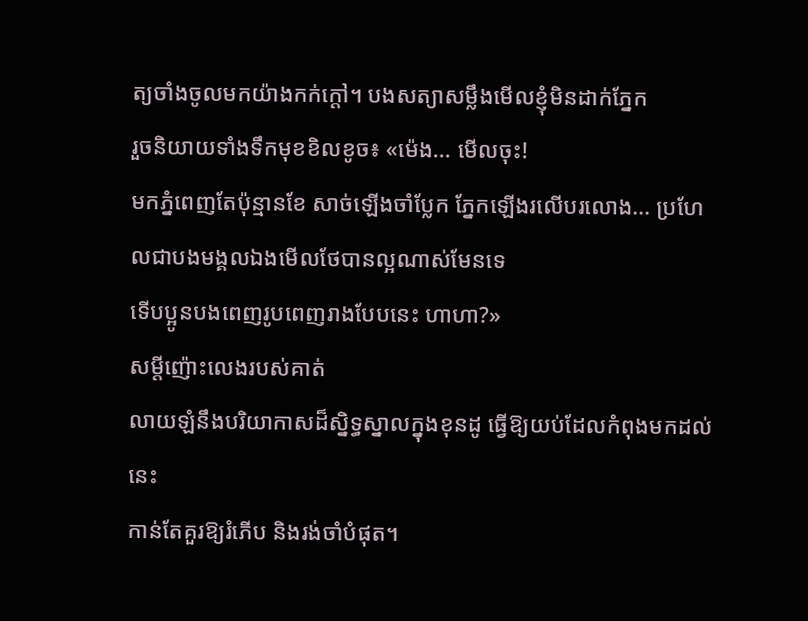ត្យចាំងចូលមកយ៉ាងកក់ក្ដៅ។ បងសត្យាសម្លឹងមើលខ្ញុំមិនដាក់ភ្នែក
រួចនិយាយទាំងទឹកមុខខិលខូច៖ «ម៉េង... មើលចុះ!
មកភ្នំពេញតែប៉ុន្មានខែ សាច់ឡើងចាំប្លែក ភ្នែកឡើងរលើបរលោង... ប្រហែលជាបងមង្គលឯងមើលថែបានល្អណាស់មែនទេ
ទើបប្អូនបងពេញរូបពេញរាងបែបនេះ ហាហា?»
សម្ដីញ៉ោះលេងរបស់គាត់
លាយឡំនឹងបរិយាកាសដ៏ស្និទ្ធស្នាលក្នុងខុនដូ ធ្វើឱ្យយប់ដែលកំពុងមកដល់នេះ
កាន់តែគួរឱ្យរំភើប និងរង់ចាំបំផុត។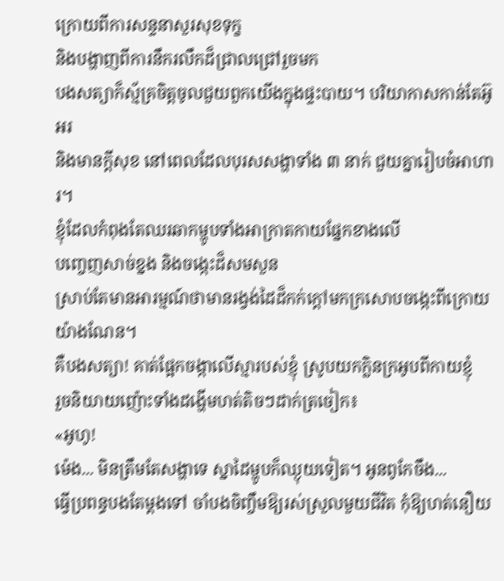ក្រោយពីការសន្ទនាសួរសុខទុក្ខ
និងបង្ហាញពីការនឹករលឹកដ៏ជ្រាលជ្រៅរួចមក
បងសត្យាក៏ស្ម័គ្រចិត្តចូលជួយពួកយើងក្នុងផ្ទះបាយ។ បរិយាកាសកាន់តែអ៊ូអរ
និងមានក្ដីសុខ នៅពេលដែលបុរសសង្ហាទាំង ៣ នាក់ ជួយគ្នារៀបចំអាហារ។
ខ្ញុំដែលកំពុងតែឈរឆាកម្ហូបទាំងអាក្រាតកាយផ្នែកខាងលើ
បញ្ចេញសាច់ខ្នង និងចង្កេះដ៏សមសួន
ស្រាប់តែមានអារម្មណ៍ថាមានរង្វង់ដៃដ៏កក់ក្ដៅមកក្រសោបចង្កេះពីក្រោយយ៉ាងណែន។
គឺបងសត្យា! គាត់ផ្អែកចង្កាលើស្មារបស់ខ្ញុំ ស្រូបយកក្លិនក្រអូបពីកាយខ្ញុំ
រួចនិយាយញ៉ោះទាំងដង្ហើមហត់តិចៗដាក់ត្រចៀក៖
«អូហូ!
ម៉េង... មិនត្រឹមតែសង្ហាទេ ស្នាដៃម្ហូបក៏ឈ្ងុយទៀត។ អូនពូកែចឹង...
ធ្វើប្រពន្ធបងតែម្ដងទៅ ចាំបងចិញ្ចឹមឱ្យរស់ស្រួលមួយជីវិត កុំឱ្យហត់នឿយ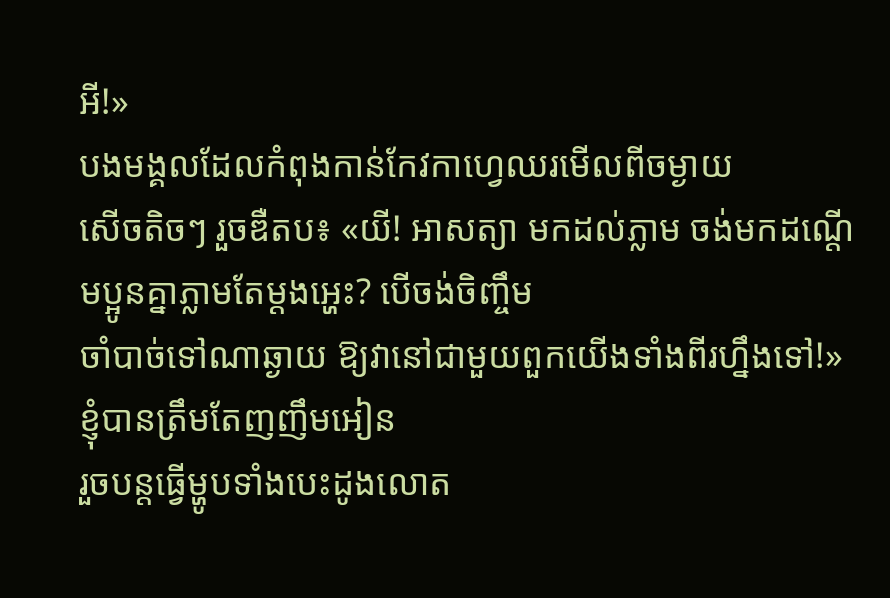អី!»
បងមង្គលដែលកំពុងកាន់កែវកាហ្វេឈរមើលពីចម្ងាយ
សើចតិចៗ រួចឌឺតប៖ «យី! អាសត្យា មកដល់ភ្លាម ចង់មកដណ្ដើមប្អូនគ្នាភ្លាមតែម្ដងអ្ហេះ? បើចង់ចិញ្ចឹម
ចាំបាច់ទៅណាឆ្ងាយ ឱ្យវានៅជាមួយពួកយើងទាំងពីរហ្នឹងទៅ!»
ខ្ញុំបានត្រឹមតែញញឹមអៀន
រួចបន្តធ្វើម្ហូបទាំងបេះដូងលោត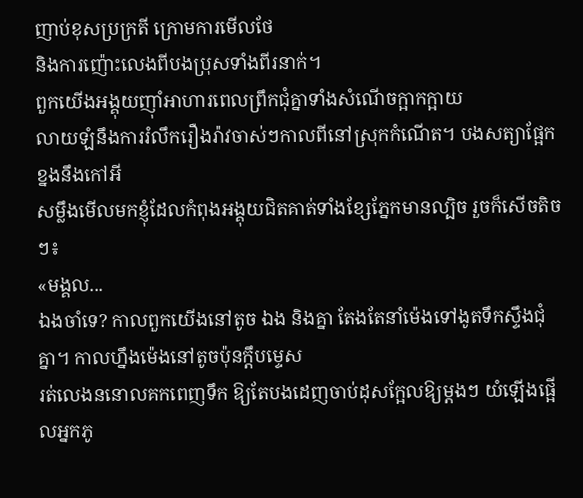ញាប់ខុសប្រក្រតី ក្រោមការមើលថែ
និងការញ៉ោះលេងពីបងប្រុសទាំងពីរនាក់។
ពួកយើងអង្គុយញ៉ាំអាហារពេលព្រឹកជុំគ្នាទាំងសំណើចក្អាកក្អាយ
លាយឡំនឹងការរំលឹករឿងរ៉ាវចាស់ៗកាលពីនៅស្រុកកំណើត។ បងសត្យាផ្អែកខ្នងនឹងកៅអី
សម្លឹងមើលមកខ្ញុំដែលកំពុងអង្គុយជិតគាត់ទាំងខ្សែភ្នែកមានល្បិច រួចក៏សើចតិចៗ៖
«មង្គល...
ឯងចាំទេ? កាលពួកយើងនៅតូច ឯង និងគ្នា តែងតែនាំម៉េងទៅងូតទឹកស្ទឹងជុំគ្នា។ កាលហ្នឹងម៉េងនៅតូចប៉ុនក្ដឹបម្ទេស
រត់លេងននោលគកពេញទឹក ឱ្យតែបងដេញចាប់ដុសក្អែលឱ្យម្ដងៗ យំឡើងផ្អើលអ្នកភូ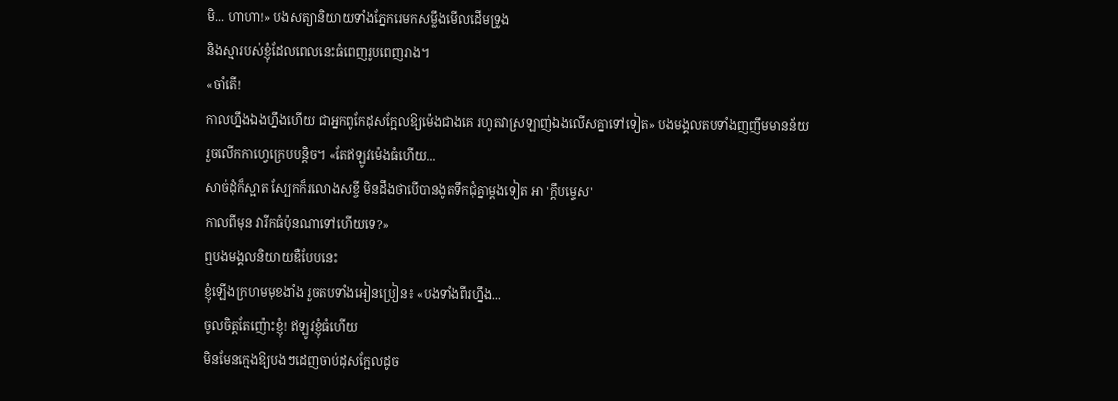មិ... ហាហា!» បងសត្យានិយាយទាំងភ្នែករេមកសម្លឹងមើលដើមទ្រូង
និងស្មារបស់ខ្ញុំដែលពេលនេះធំពេញរូបពេញរាង។
«ចាំតើ!
កាលហ្នឹងឯងហ្នឹងហើយ ជាអ្នកពូកែដុសក្អែលឱ្យម៉េងជាងគេ រហូតវាស្រឡាញ់ឯងលើសគ្នាទៅទៀត» បងមង្គលតបទាំងញញឹមមានន័យ
រួចលើកកាហ្វេក្រេបបន្តិច។ «តែឥឡូវម៉េងធំហើយ...
សាច់ដុំក៏ស្អាត ស្បែកក៏រលោងសខ្ចី មិនដឹងថាបើបានងូតទឹកជុំគ្នាម្ដងទៀត អា 'ក្ដឹបម្ទេស'
កាលពីមុន វារីកធំប៉ុនណាទៅហើយទេ?»
ឮបងមង្គលនិយាយឌឺបែបនេះ
ខ្ញុំឡើងក្រហមមុខងាំង រួចតបទាំងអៀនប្រៀន៖ «បងទាំងពីរហ្នឹង...
ចូលចិត្តតែញ៉ោះខ្ញុំ! ឥឡូវខ្ញុំធំហើយ
មិនមែនក្មេងឱ្យបងៗដេញចាប់ដុសក្អែលដូច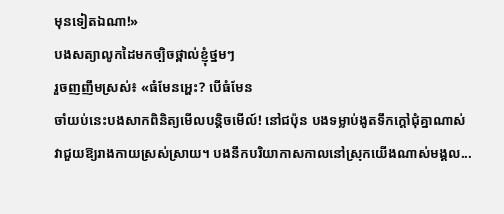មុនទៀតឯណា!»
បងសត្យាលូកដៃមកច្បិចថ្ពាល់ខ្ញុំថ្នមៗ
រួចញញឹមស្រស់៖ «ធំមែនអ្ហេះ? បើធំមែន
ចាំយប់នេះបងសាកពិនិត្យមើលបន្តិចមើល៍! នៅជប៉ុន បងទម្លាប់ងូតទឹកក្ដៅជុំគ្នាណាស់
វាជួយឱ្យរាងកាយស្រស់ស្រាយ។ បងនឹកបរិយាកាសកាលនៅស្រុកយើងណាស់មង្គល...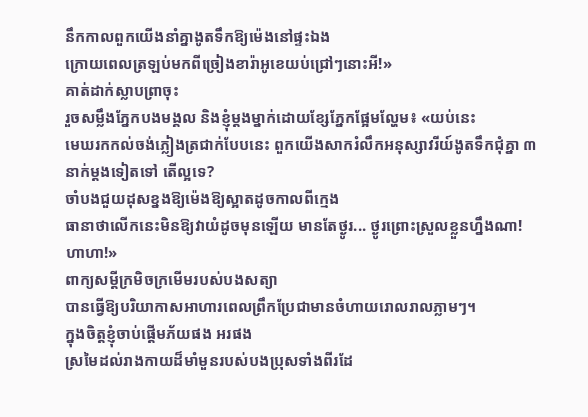នឹកកាលពួកយើងនាំគ្នាងូតទឹកឱ្យម៉េងនៅផ្ទះឯង
ក្រោយពេលត្រឡប់មកពីច្រៀងខារ៉ាអូខេយប់ជ្រៅៗនោះអី!»
គាត់ដាក់ស្លាបព្រាចុះ
រួចសម្លឹងភ្នែកបងមង្គល និងខ្ញុំម្ដងម្នាក់ដោយខ្សែភ្នែកផ្អែមល្ហែម៖ «យប់នេះ
មេឃរកកល់ចង់ភ្លៀងត្រជាក់បែបនេះ ពួកយើងសាករំលឹកអនុស្សាវរីយ៍ងូតទឹកជុំគ្នា ៣
នាក់ម្ដងទៀតទៅ តើល្អទេ?
ចាំបងជួយដុសខ្នងឱ្យម៉េងឱ្យស្អាតដូចកាលពីក្មេង
ធានាថាលើកនេះមិនឱ្យវាយំដូចមុនឡើយ មានតែថ្ងូរ... ថ្ងូរព្រោះស្រួលខ្លួនហ្នឹងណា!
ហាហា!»
ពាក្យសម្ដីក្រមិចក្រមើមរបស់បងសត្យា
បានធ្វើឱ្យបរិយាកាសអាហារពេលព្រឹកប្រែជាមានចំហាយរោលរាលភ្លាមៗ។
ក្នុងចិត្តខ្ញុំចាប់ផ្ដើមភ័យផង អរផង
ស្រមៃដល់រាងកាយដ៏មាំមួនរបស់បងប្រុសទាំងពីរដែ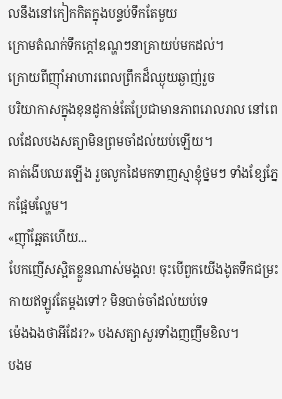លនឹងនៅកៀកកិតក្នុងបន្ទប់ទឹកតែមួយ
ក្រោមតំណក់ទឹកក្ដៅឧណ្ហៗនាគ្រាយប់មកដល់។
ក្រោយពីញ៉ាំអាហារពេលព្រឹកដ៏ឈ្ងុយឆ្ងាញ់រួច
បរិយាកាសក្នុងខុនដូកាន់តែប្រែជាមានភាពរោលរាល នៅពេលដែលបងសត្យាមិនព្រមចាំដល់យប់ឡើយ។
គាត់ងើបឈរឡើង រួចលូកដៃមកទាញស្មាខ្ញុំថ្នមៗ ទាំងខ្សែភ្នែកផ្អែមល្ហែម។
«ញ៉ាំឆ្អែតហើយ...
បែកញើសស្អិតខ្លួនណាស់មង្គល! ចុះបើពួកយើងងូតទឹកជម្រះកាយឥឡូវតែម្ដងទៅ? មិនបាច់ចាំដល់យប់ទេ
ម៉េងឯងថាអីដែរ?» បងសត្យាសួរទាំងញញឹមខិល។
បងម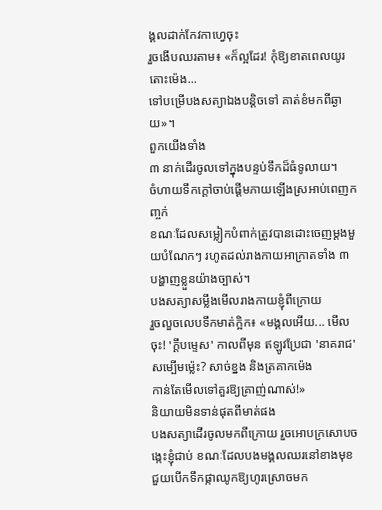ង្គលដាក់កែវកាហ្វេចុះ
រួចងើបឈរតាម៖ «ក៏ល្អដែរ! កុំឱ្យខាតពេលយូរ តោះម៉េង...
ទៅបម្រើបងសត្យាឯងបន្តិចទៅ គាត់ខំមកពីឆ្ងាយ»។
ពួកយើងទាំង
៣ នាក់ដើរចូលទៅក្នុងបន្ទប់ទឹកដ៏ធំទូលាយ។
ចំហាយទឹកក្ដៅចាប់ផ្ដើមភាយឡើងស្រអាប់ពេញកញ្ចក់
ខណៈដែលសម្លៀកបំពាក់ត្រូវបានដោះចេញម្ដងមួយបំណែកៗ រហូតដល់រាងកាយអាក្រាតទាំង ៣
បង្ហាញខ្លួនយ៉ាងច្បាស់។
បងសត្យាសម្លឹងមើលរាងកាយខ្ញុំពីក្រោយ
រួចលួចលេបទឹកមាត់ក្អិក៖ «មង្គលអើយ... មើលចុះ! 'ក្ដឹបម្ទេស' កាលពីមុន ឥឡូវប្រែជា 'នាគរាជ' សម្បើមម្ល៉េះ? សាច់ខ្នង និងត្រគាកម៉េង
កាន់តែមើលទៅគួរឱ្យគ្រាញ់ណាស់!»
និយាយមិនទាន់ផុតពីមាត់ផង
បងសត្យាដើរចូលមកពីក្រោយ រួចអោបក្រសោបចង្កេះខ្ញុំជាប់ ខណៈដែលបងមង្គលឈរនៅខាងមុខ
ជួយបើកទឹកផ្កាឈូកឱ្យហូរស្រោចមក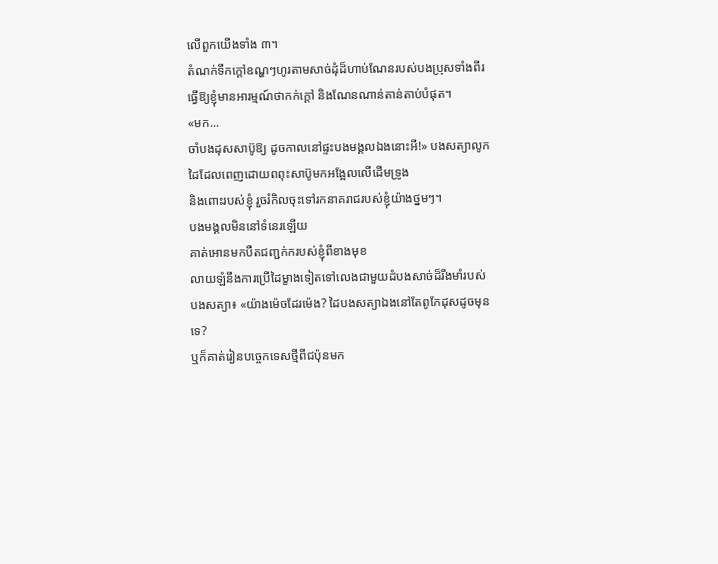លើពួកយើងទាំង ៣។
តំណក់ទឹកក្ដៅឧណ្ហៗហូរតាមសាច់ដុំដ៏ហាប់ណែនរបស់បងប្រុសទាំងពីរ
ធ្វើឱ្យខ្ញុំមានអារម្មណ៍ថាកក់ក្ដៅ និងណែនណាន់តាន់តាប់បំផុត។
«មក...
ចាំបងដុសសាប៊ូឱ្យ ដូចកាលនៅផ្ទះបងមង្គលឯងនោះអី!» បងសត្យាលូកដៃដែលពេញដោយពពុះសាប៊ូមកអង្អែលលើដើមទ្រូង
និងពោះរបស់ខ្ញុំ រួចរំកិលចុះទៅរកនាគរាជរបស់ខ្ញុំយ៉ាងថ្នមៗ។
បងមង្គលមិននៅទំនេរឡើយ
គាត់អោនមកបឺតជញ្ជក់ករបស់ខ្ញុំពីខាងមុខ
លាយឡំនឹងការប្រើដៃម្ខាងទៀតទៅលេងជាមួយដំបងសាច់ដ៏រឹងមាំរបស់បងសត្យា៖ «យ៉ាងម៉េចដែរម៉េង? ដៃបងសត្យាឯងនៅតែពូកែដុសដូចមុនទេ?
ឬក៏គាត់រៀនបច្ចេកទេសថ្មីពីជប៉ុនមក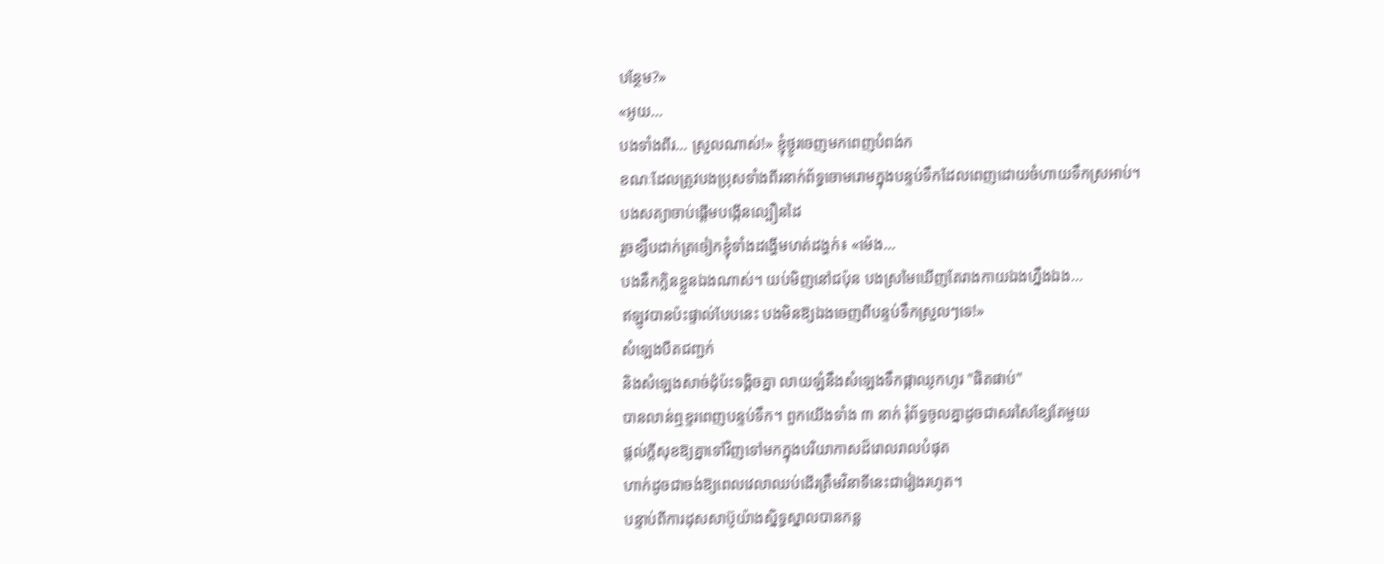បន្ថែម?»
«អូយ...
បងទាំងពីរ... ស្រួលណាស់!» ខ្ញុំថ្ងូរចេញមកពេញបំពង់ក
ខណៈដែលត្រូវបងប្រុសទាំងពីរនាក់ព័ទ្ធចោមរោមក្នុងបន្ទប់ទឹកដែលពេញដោយចំហាយទឹកស្រអាប់។
បងសត្យាចាប់ផ្ដើមបង្កើនល្បឿនដៃ
រួចខ្សឹបដាក់ត្រចៀកខ្ញុំទាំងដង្ហើមហត់ដង្ហក់៖ «ម៉េង...
បងនឹកក្លិនខ្លួនឯងណាស់។ យប់មិញនៅជប៉ុន បងស្រមៃឃើញតែរាងកាយឯងហ្នឹងឯង...
ឥឡូវបានប៉ះផ្ទាល់បែបនេះ បងមិនឱ្យឯងចេញពីបន្ទប់ទឹកស្រួលៗទេ!»
សំឡេងបឺតជញ្ជក់
និងសំឡេងសាច់ដុំប៉ះទង្គិចគ្នា លាយឡំនឹងសំឡេងទឹកផ្កាឈូកហូរ "ផិតផាប់"
បានលាន់ឮខ្ទរពេញបន្ទប់ទឹក។ ពួកយើងទាំង ៣ នាក់ រុំព័ទ្ធចូលគ្នាដូចជាសរសៃខ្សែតែមួយ
ផ្ដល់ក្ដីសុខឱ្យគ្នាទៅវិញទៅមកក្នុងបរិយាកាសដ៏រោលរាលបំផុត
ហាក់ដូចជាចង់ឱ្យពេលវេលាឈប់ដើរត្រឹមវិនាទីនេះជារៀងរហូត។
បន្ទាប់ពីការដុសសាប៊ូយ៉ាងស្និទ្ធស្នាលបានកន្ល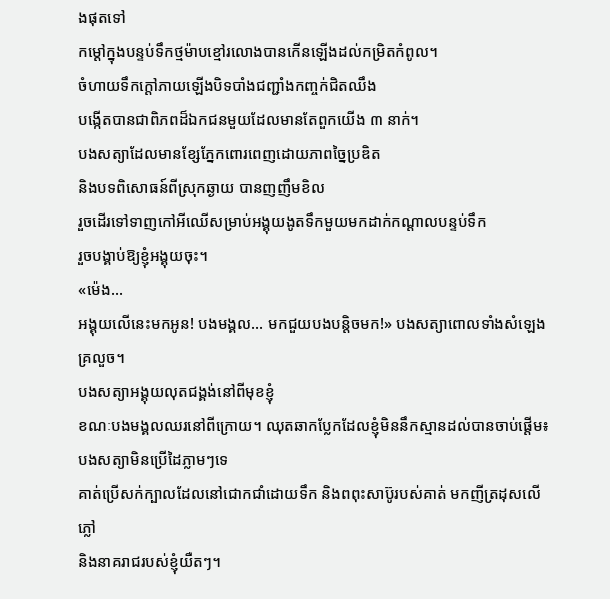ងផុតទៅ
កម្ដៅក្នុងបន្ទប់ទឹកថ្មម៉ាបខ្មៅរលោងបានកើនឡើងដល់កម្រិតកំពូល។
ចំហាយទឹកក្ដៅភាយឡើងបិទបាំងជញ្ជាំងកញ្ចក់ជិតឈឹង
បង្កើតបានជាពិភពដ៏ឯកជនមួយដែលមានតែពួកយើង ៣ នាក់។
បងសត្យាដែលមានខ្សែភ្នែកពោរពេញដោយភាពច្នៃប្រឌិត
និងបទពិសោធន៍ពីស្រុកឆ្ងាយ បានញញឹមខិល
រួចដើរទៅទាញកៅអីឈើសម្រាប់អង្គុយងូតទឹកមួយមកដាក់កណ្ដាលបន្ទប់ទឹក
រួចបង្គាប់ឱ្យខ្ញុំអង្គុយចុះ។
«ម៉េង...
អង្គុយលើនេះមកអូន! បងមង្គល... មកជួយបងបន្តិចមក!» បងសត្យាពោលទាំងសំឡេងគ្រលួច។
បងសត្យាអង្គុយលុតជង្គង់នៅពីមុខខ្ញុំ
ខណៈបងមង្គលឈរនៅពីក្រោយ។ ឈុតឆាកប្លែកដែលខ្ញុំមិននឹកស្មានដល់បានចាប់ផ្ដើម៖
បងសត្យាមិនប្រើដៃភ្លាមៗទេ
គាត់ប្រើសក់ក្បាលដែលនៅជោកជាំដោយទឹក និងពពុះសាប៊ូរបស់គាត់ មកញីត្រដុសលើភ្លៅ
និងនាគរាជរបស់ខ្ញុំយឺតៗ។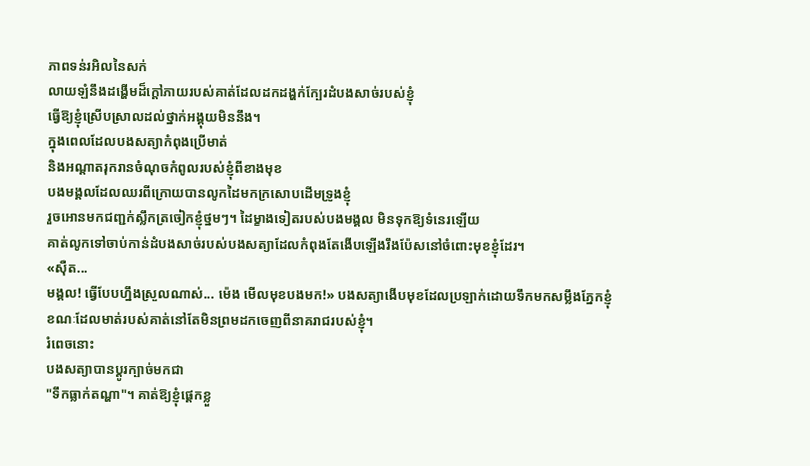ភាពទន់រអិលនៃសក់
លាយឡំនឹងដង្ហើមដ៏ក្ដៅភាយរបស់គាត់ដែលដកដង្ហក់ក្បែរដំបងសាច់របស់ខ្ញុំ
ធ្វើឱ្យខ្ញុំស្រើបស្រាលដល់ថ្នាក់អង្គុយមិននឹង។
ក្នុងពេលដែលបងសត្យាកំពុងប្រើមាត់
និងអណ្ដាតរុករានចំណុចកំពូលរបស់ខ្ញុំពីខាងមុខ
បងមង្គលដែលឈរពីក្រោយបានលូកដៃមកក្រសោបដើមទ្រូងខ្ញុំ
រួចអោនមកជញ្ជក់ស្លឹកត្រចៀកខ្ញុំថ្នមៗ។ ដៃម្ខាងទៀតរបស់បងមង្គល មិនទុកឱ្យទំនេរឡើយ
គាត់លូកទៅចាប់កាន់ដំបងសាច់របស់បងសត្យាដែលកំពុងតែងើបឡើងរឹងប៉ែសនៅចំពោះមុខខ្ញុំដែរ។
«ស៊ឺត...
មង្គល! ធ្វើបែបហ្នឹងស្រួលណាស់... ម៉េង មើលមុខបងមក!» បងសត្យាងើបមុខដែលប្រឡាក់ដោយទឹកមកសម្លឹងភ្នែកខ្ញុំ
ខណៈដែលមាត់របស់គាត់នៅតែមិនព្រមដកចេញពីនាគរាជរបស់ខ្ញុំ។
រំពេចនោះ
បងសត្យាបានប្ដូរក្បាច់មកជា
"ទឹកធ្លាក់តណ្ហា"។ គាត់ឱ្យខ្ញុំផ្ដេកខ្លួ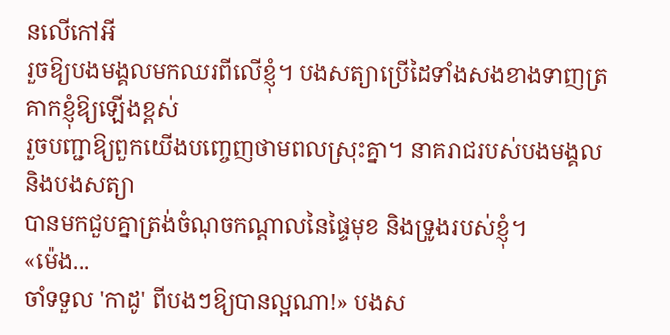នលើកៅអី
រួចឱ្យបងមង្គលមកឈរពីលើខ្ញុំ។ បងសត្យាប្រើដៃទាំងសងខាងទាញត្រគាកខ្ញុំឱ្យឡើងខ្ពស់
រួចបញ្ជាឱ្យពួកយើងបញ្ចេញថាមពលស្រុះគ្នា។ នាគរាជរបស់បងមង្គល និងបងសត្យា
បានមកជួបគ្នាត្រង់ចំណុចកណ្ដាលនៃផ្ទៃមុខ និងទ្រូងរបស់ខ្ញុំ។
«ម៉េង...
ចាំទទួល 'កាដូ' ពីបងៗឱ្យបានល្អណា!» បងស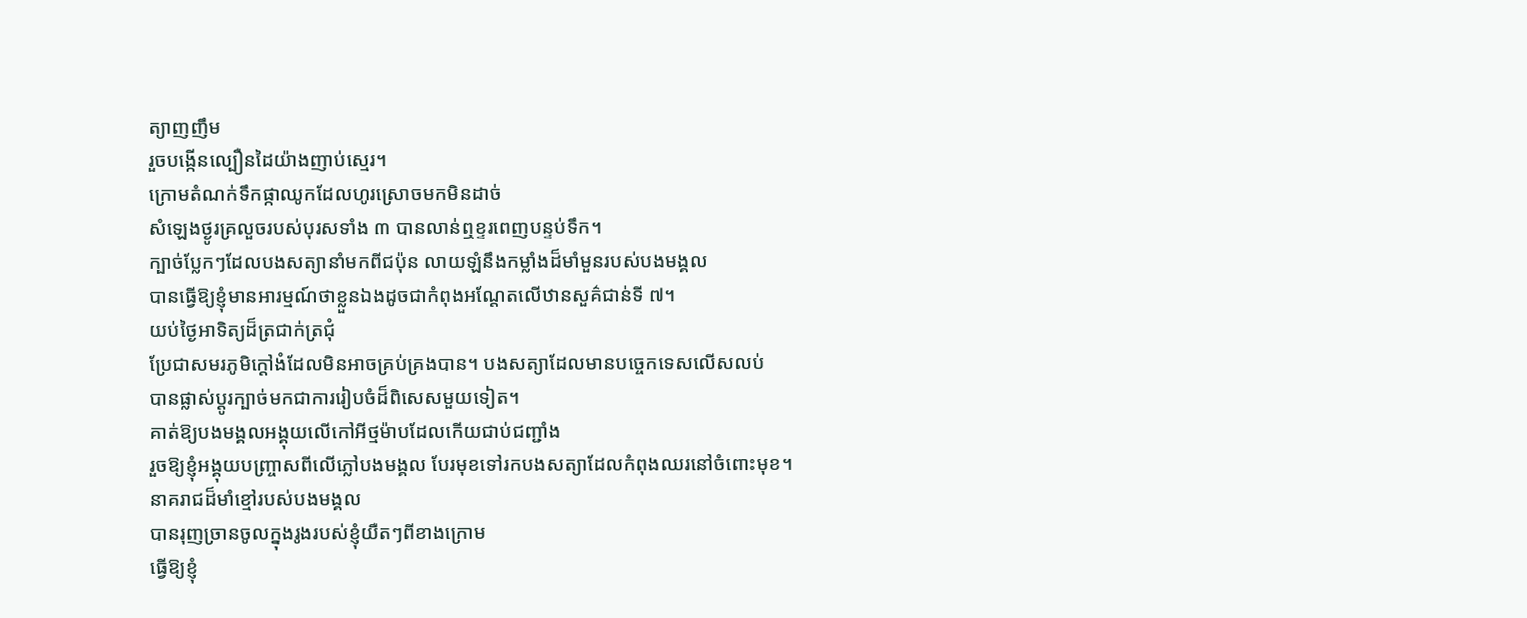ត្យាញញឹម
រួចបង្កើនល្បឿនដៃយ៉ាងញាប់ស្មេរ។
ក្រោមតំណក់ទឹកផ្កាឈូកដែលហូរស្រោចមកមិនដាច់
សំឡេងថ្ងូរគ្រលួចរបស់បុរសទាំង ៣ បានលាន់ឮខ្ទរពេញបន្ទប់ទឹក។
ក្បាច់ប្លែកៗដែលបងសត្យានាំមកពីជប៉ុន លាយឡំនឹងកម្លាំងដ៏មាំមួនរបស់បងមង្គល
បានធ្វើឱ្យខ្ញុំមានអារម្មណ៍ថាខ្លួនឯងដូចជាកំពុងអណ្ដែតលើឋានសួគ៌ជាន់ទី ៧។
យប់ថ្ងៃអាទិត្យដ៏ត្រជាក់ត្រជុំ
ប្រែជាសមរភូមិក្ដៅងំដែលមិនអាចគ្រប់គ្រងបាន។ បងសត្យាដែលមានបច្ចេកទេសលើសលប់
បានផ្លាស់ប្តូរក្បាច់មកជាការរៀបចំដ៏ពិសេសមួយទៀត។
គាត់ឱ្យបងមង្គលអង្គុយលើកៅអីថ្មម៉ាបដែលកើយជាប់ជញ្ជាំង
រួចឱ្យខ្ញុំអង្គុយបញ្ច្រាសពីលើភ្លៅបងមង្គល បែរមុខទៅរកបងសត្យាដែលកំពុងឈរនៅចំពោះមុខ។
នាគរាជដ៏មាំខ្មៅរបស់បងមង្គល
បានរុញច្រានចូលក្នុងរូងរបស់ខ្ញុំយឺតៗពីខាងក្រោម
ធ្វើឱ្យខ្ញុំ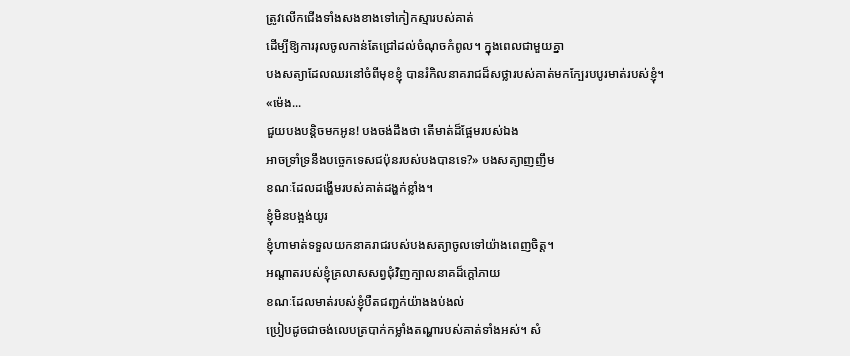ត្រូវលើកជើងទាំងសងខាងទៅកៀកស្មារបស់គាត់
ដើម្បីឱ្យការរុលចូលកាន់តែជ្រៅដល់ចំណុចកំពូល។ ក្នុងពេលជាមួយគ្នា
បងសត្យាដែលឈរនៅចំពីមុខខ្ញុំ បានរំកិលនាគរាជដ៏សថ្លារបស់គាត់មកក្បែរបបូរមាត់របស់ខ្ញុំ។
«ម៉េង...
ជួយបងបន្តិចមកអូន! បងចង់ដឹងថា តើមាត់ដ៏ផ្អែមរបស់ឯង
អាចទ្រាំទ្រនឹងបច្ចេកទេសជប៉ុនរបស់បងបានទេ?» បងសត្យាញញឹម
ខណៈដែលដង្ហើមរបស់គាត់ដង្ហក់ខ្លាំង។
ខ្ញុំមិនបង្អង់យូរ
ខ្ញុំហាមាត់ទទួលយកនាគរាជរបស់បងសត្យាចូលទៅយ៉ាងពេញចិត្ត។
អណ្ដាតរបស់ខ្ញុំគ្រលាសសព្វជុំវិញក្បាលនាគដ៏ក្ដៅភាយ
ខណៈដែលមាត់របស់ខ្ញុំបឺតជញ្ជក់យ៉ាងងប់ងល់
ប្រៀបដូចជាចង់លេបត្របាក់កម្លាំងតណ្ហារបស់គាត់ទាំងអស់។ សំ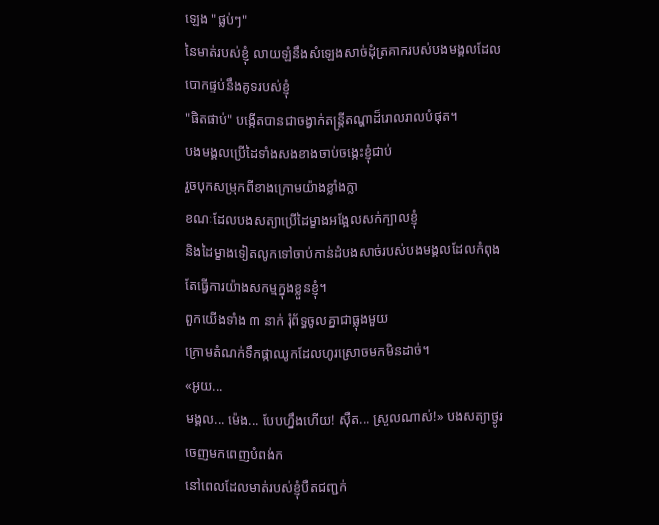ឡេង "ផ្លប់ៗ"
នៃមាត់របស់ខ្ញុំ លាយឡំនឹងសំឡេងសាច់ដុំត្រគាករបស់បងមង្គលដែលបោកផ្ទប់នឹងគូទរបស់ខ្ញុំ
"ផិតផាប់" បង្កើតបានជាចង្វាក់តន្ត្រីតណ្ហាដ៏រោលរាលបំផុត។
បងមង្គលប្រើដៃទាំងសងខាងចាប់ចង្កេះខ្ញុំជាប់
រួចបុកសម្រុកពីខាងក្រោមយ៉ាងខ្លាំងក្លា
ខណៈដែលបងសត្យាប្រើដៃម្ខាងអង្អែលសក់ក្បាលខ្ញុំ
និងដៃម្ខាងទៀតលូកទៅចាប់កាន់ដំបងសាច់របស់បងមង្គលដែលកំពុងតែធ្វើការយ៉ាងសកម្មក្នុងខ្លួនខ្ញុំ។
ពួកយើងទាំង ៣ នាក់ រុំព័ទ្ធចូលគ្នាជាធ្លុងមួយ
ក្រោមតំណក់ទឹកផ្កាឈូកដែលហូរស្រោចមកមិនដាច់។
«អូយ...
មង្គល... ម៉េង... បែបហ្នឹងហើយ! ស៊ឺត... ស្រួលណាស់!» បងសត្យាថ្ងូរចេញមកពេញបំពង់ក
នៅពេលដែលមាត់របស់ខ្ញុំបឺតជញ្ជក់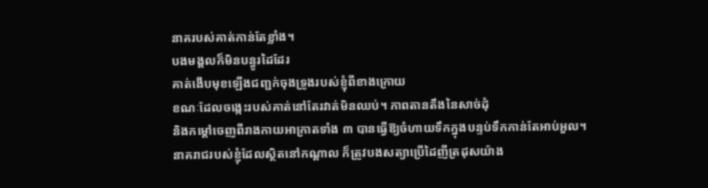នាគរបស់គាត់កាន់តែខ្លាំង។
បងមង្គលក៏មិនបន្ធូរដៃដែរ
គាត់ងើបមុខឡើងជញ្ជក់ចុងទ្រូងរបស់ខ្ញុំពីខាងក្រោយ
ខណៈដែលចង្កេះរបស់គាត់នៅតែរវាត់មិនឈប់។ ភាពតានតឹងនៃសាច់ដុំ
និងកម្ដៅចេញពីរាងកាយអាក្រាតទាំង ៣ បានធ្វើឱ្យចំហាយទឹកក្នុងបន្ទប់ទឹកកាន់តែអាប់អួល។
នាគរាជរបស់ខ្ញុំដែលស្ថិតនៅកណ្ដាល ក៏ត្រូវបងសត្យាប្រើដៃញីត្រដុសយ៉ាង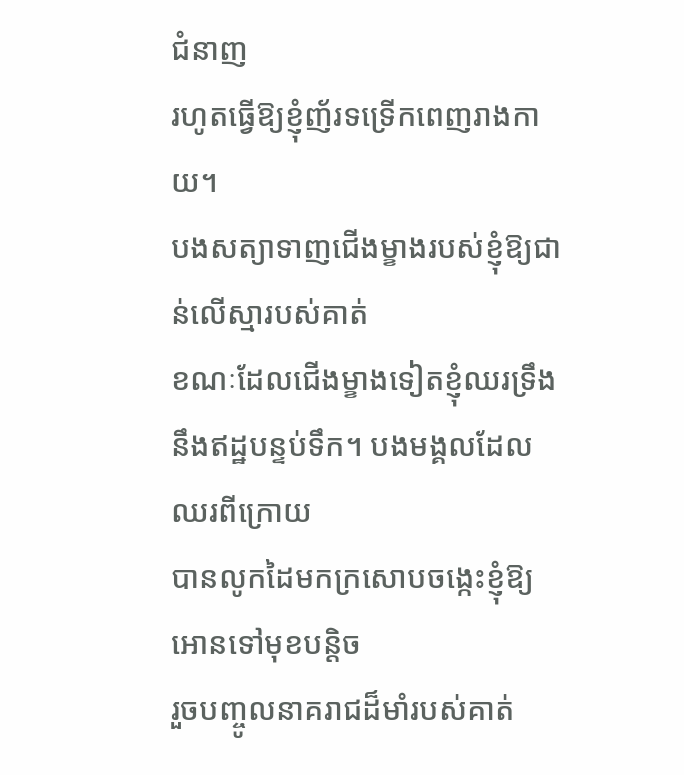ជំនាញ
រហូតធ្វើឱ្យខ្ញុំញ័រទទ្រើកពេញរាងកាយ។
បងសត្យាទាញជើងម្ខាងរបស់ខ្ញុំឱ្យជាន់លើស្មារបស់គាត់
ខណៈដែលជើងម្ខាងទៀតខ្ញុំឈរទ្រឹងនឹងឥដ្ឋបន្ទប់ទឹក។ បងមង្គលដែលឈរពីក្រោយ
បានលូកដៃមកក្រសោបចង្កេះខ្ញុំឱ្យអោនទៅមុខបន្តិច
រួចបញ្ចូលនាគរាជដ៏មាំរបស់គាត់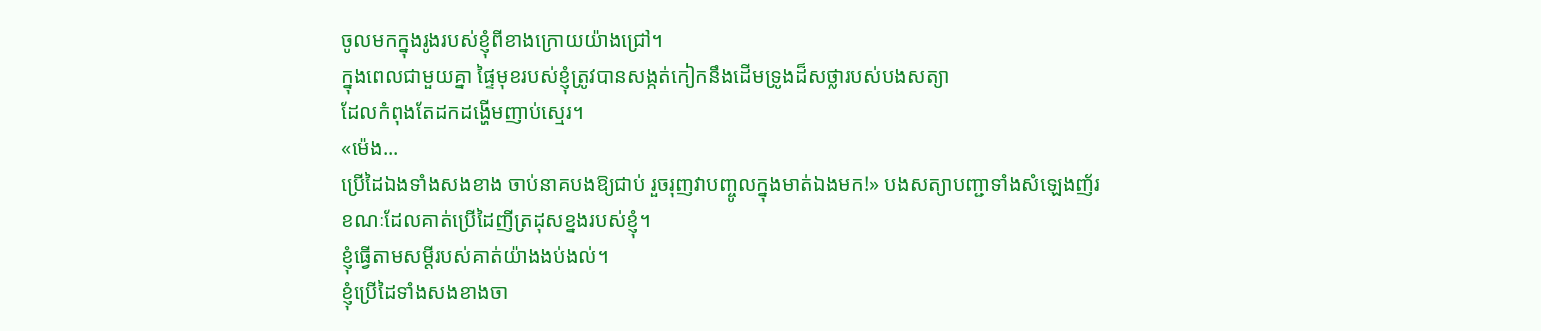ចូលមកក្នុងរូងរបស់ខ្ញុំពីខាងក្រោយយ៉ាងជ្រៅ។
ក្នុងពេលជាមួយគ្នា ផ្ទៃមុខរបស់ខ្ញុំត្រូវបានសង្កត់កៀកនឹងដើមទ្រូងដ៏សថ្លារបស់បងសត្យា
ដែលកំពុងតែដកដង្ហើមញាប់ស្មេរ។
«ម៉េង...
ប្រើដៃឯងទាំងសងខាង ចាប់នាគបងឱ្យជាប់ រួចរុញវាបញ្ចូលក្នុងមាត់ឯងមក!» បងសត្យាបញ្ជាទាំងសំឡេងញ័រ
ខណៈដែលគាត់ប្រើដៃញីត្រដុសខ្នងរបស់ខ្ញុំ។
ខ្ញុំធ្វើតាមសម្ដីរបស់គាត់យ៉ាងងប់ងល់។
ខ្ញុំប្រើដៃទាំងសងខាងចា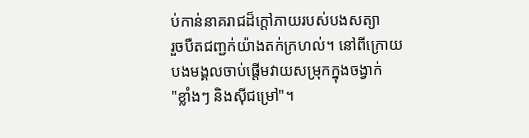ប់កាន់នាគរាជដ៏ក្ដៅភាយរបស់បងសត្យា
រួចបឺតជញ្ជក់យ៉ាងតក់ក្រហល់។ នៅពីក្រោយ បងមង្គលចាប់ផ្ដើមវាយសម្រុកក្នុងចង្វាក់
"ខ្លាំងៗ និងស៊ីជម្រៅ"។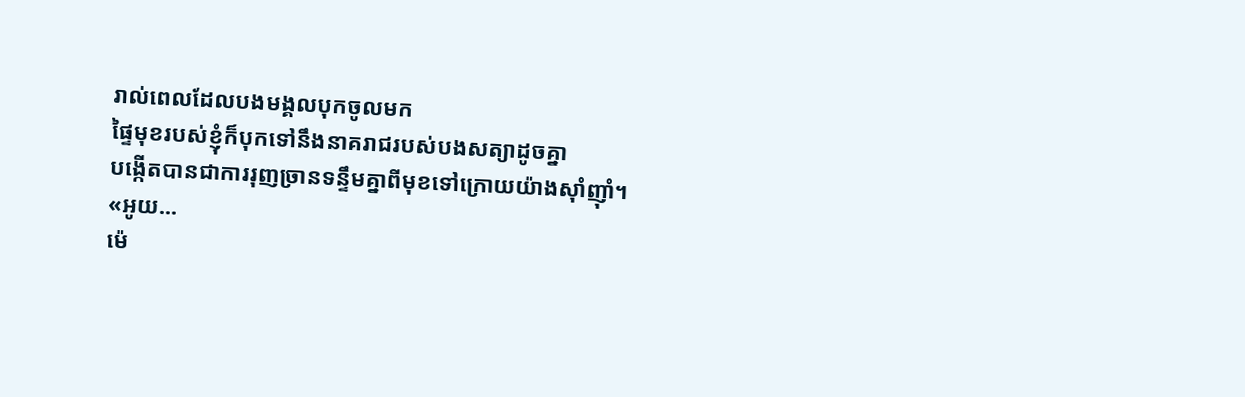រាល់ពេលដែលបងមង្គលបុកចូលមក
ផ្ទៃមុខរបស់ខ្ញុំក៏បុកទៅនឹងនាគរាជរបស់បងសត្យាដូចគ្នា
បង្កើតបានជាការរុញច្រានទន្ទឹមគ្នាពីមុខទៅក្រោយយ៉ាងស៊ាំញ៉ាំ។
«អូយ...
ម៉េ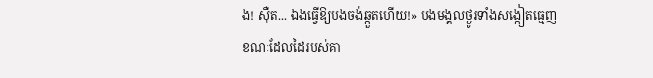ង! ស៊ឺត... ឯងធ្វើឱ្យបងចង់ឆ្កួតហើយ!» បងមង្គលថ្ងូរទាំងសង្កៀតធ្មេញ
ខណៈដែលដៃរបស់គា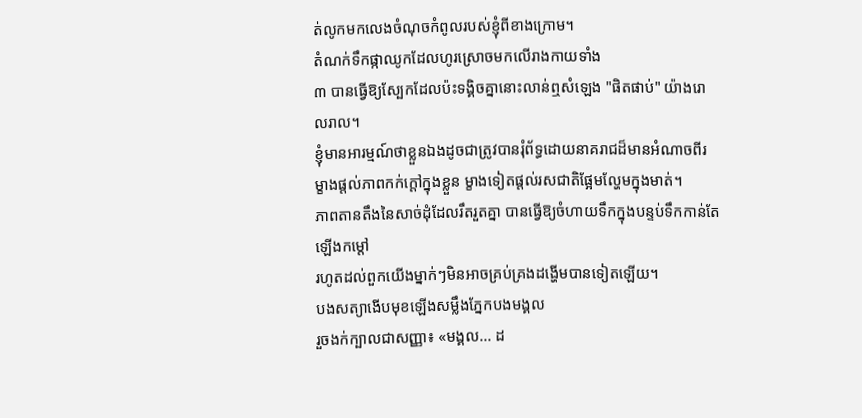ត់លូកមកលេងចំណុចកំពូលរបស់ខ្ញុំពីខាងក្រោម។
តំណក់ទឹកផ្កាឈូកដែលហូរស្រោចមកលើរាងកាយទាំង
៣ បានធ្វើឱ្យស្បែកដែលប៉ះទង្គិចគ្នានោះលាន់ឮសំឡេង "ផិតផាប់" យ៉ាងរោលរាល។
ខ្ញុំមានអារម្មណ៍ថាខ្លួនឯងដូចជាត្រូវបានរុំព័ទ្ធដោយនាគរាជដ៏មានអំណាចពីរ
ម្ខាងផ្ដល់ភាពកក់ក្ដៅក្នុងខ្លួន ម្ខាងទៀតផ្ដល់រសជាតិផ្អែមល្ហែមក្នុងមាត់។
ភាពតានតឹងនៃសាច់ដុំដែលរឹតរួតគ្នា បានធ្វើឱ្យចំហាយទឹកក្នុងបន្ទប់ទឹកកាន់តែឡើងកម្ដៅ
រហូតដល់ពួកយើងម្នាក់ៗមិនអាចគ្រប់គ្រងដង្ហើមបានទៀតឡើយ។
បងសត្យាងើបមុខឡើងសម្លឹងភ្នែកបងមង្គល
រួចងក់ក្បាលជាសញ្ញា៖ «មង្គល... ដ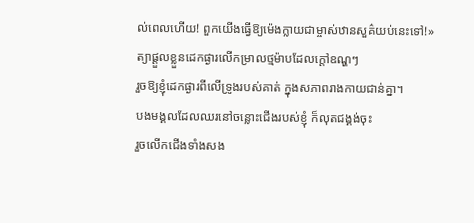ល់ពេលហើយ! ពួកយើងធ្វើឱ្យម៉េងក្លាយជាម្ចាស់ឋានសួគ៌យប់នេះទៅ!»
ត្យាផ្ដួលខ្លួនដេកផ្ងារលើកម្រាលថ្មម៉ាបដែលក្ដៅឧណ្ហៗ
រួចឱ្យខ្ញុំដេកផ្ងារពីលើទ្រូងរបស់គាត់ ក្នុងសភាពរាងកាយជាន់គ្នា។
បងមង្គលដែលឈរនៅចន្លោះជើងរបស់ខ្ញុំ ក៏លុតជង្គង់ចុះ
រួចលើកជើងទាំងសង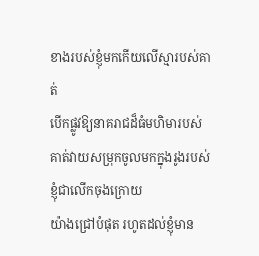ខាងរបស់ខ្ញុំមកកើយលើស្មារបស់គាត់
បើកផ្លូវឱ្យនាគរាជដ៏ធំមហិមារបស់គាត់វាយសម្រុកចូលមកក្នុងរូងរបស់ខ្ញុំជាលើកចុងក្រោយ
យ៉ាងជ្រៅបំផុត រហូតដល់ខ្ញុំមាន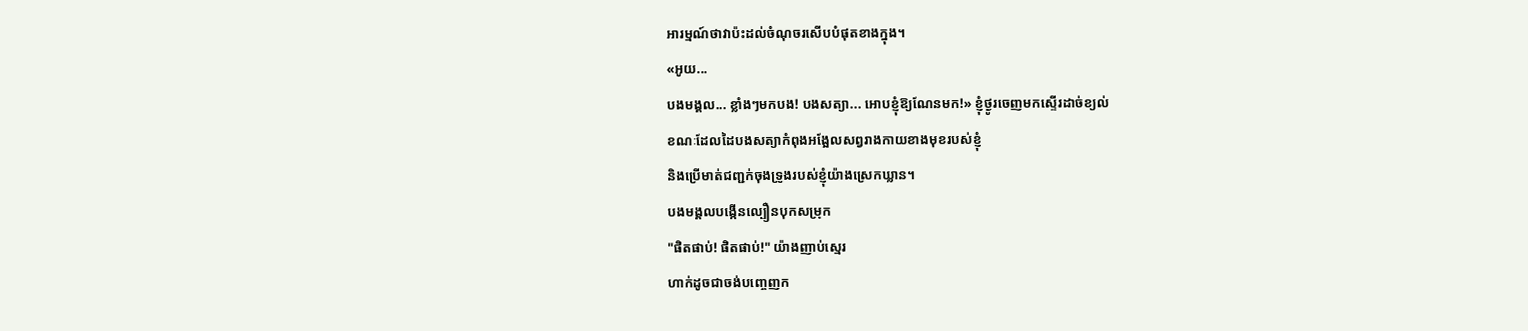អារម្មណ៍ថាវាប៉ះដល់ចំណុចរសើបបំផុតខាងក្នុង។
«អូយ...
បងមង្គល... ខ្លាំងៗមកបង! បងសត្យា... អោបខ្ញុំឱ្យណែនមក!» ខ្ញុំថ្ងូរចេញមកស្ទើរដាច់ខ្យល់
ខណៈដែលដៃបងសត្យាកំពុងអង្អែលសព្វរាងកាយខាងមុខរបស់ខ្ញុំ
និងប្រើមាត់ជញ្ជក់ចុងទ្រូងរបស់ខ្ញុំយ៉ាងស្រេកឃ្លាន។
បងមង្គលបង្កើនល្បឿនបុកសម្រុក
"ផិតផាប់! ផិតផាប់!" យ៉ាងញាប់ស្មេរ
ហាក់ដូចជាចង់បញ្ចេញក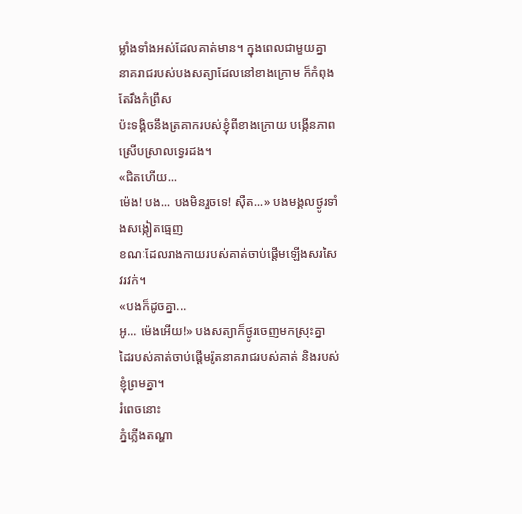ម្លាំងទាំងអស់ដែលគាត់មាន។ ក្នុងពេលជាមួយគ្នា
នាគរាជរបស់បងសត្យាដែលនៅខាងក្រោម ក៏កំពុងតែរឹងកំព្រឹស
ប៉ះទង្គិចនឹងត្រគាករបស់ខ្ញុំពីខាងក្រោយ បង្កើនភាពស្រើបស្រាលទ្វេរដង។
«ជិតហើយ...
ម៉េង! បង... បងមិនរួចទេ! ស៊ឺត...» បងមង្គលថ្ងូរទាំងសង្កៀតធ្មេញ
ខណៈដែលរាងកាយរបស់គាត់ចាប់ផ្ដើមឡើងសរសៃវរវក់។
«បងក៏ដូចគ្នា...
អូ... ម៉េងអើយ!» បងសត្យាក៏ថ្ងូរចេញមកស្រុះគ្នា
ដៃរបស់គាត់ចាប់ផ្ដើមរ៉ូតនាគរាជរបស់គាត់ និងរបស់ខ្ញុំព្រមគ្នា។
រំពេចនោះ
ភ្នំភ្លើងតណ្ហា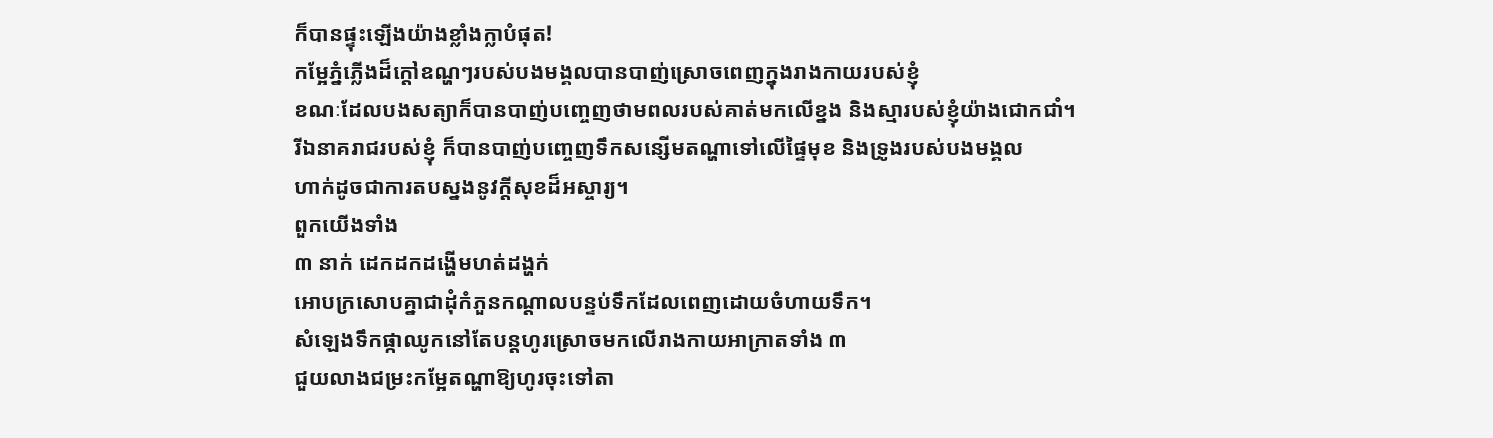ក៏បានផ្ទុះឡើងយ៉ាងខ្លាំងក្លាបំផុត!
កម្អែភ្នំភ្លើងដ៏ក្ដៅឧណ្ហៗរបស់បងមង្គលបានបាញ់ស្រោចពេញក្នុងរាងកាយរបស់ខ្ញុំ
ខណៈដែលបងសត្យាក៏បានបាញ់បញ្ចេញថាមពលរបស់គាត់មកលើខ្នង និងស្មារបស់ខ្ញុំយ៉ាងជោកជាំ។
រីឯនាគរាជរបស់ខ្ញុំ ក៏បានបាញ់បញ្ចេញទឹកសន្សើមតណ្ហាទៅលើផ្ទៃមុខ និងទ្រូងរបស់បងមង្គល
ហាក់ដូចជាការតបស្នងនូវក្ដីសុខដ៏អស្ចារ្យ។
ពួកយើងទាំង
៣ នាក់ ដេកដកដង្ហើមហត់ដង្ហក់
អោបក្រសោបគ្នាជាដុំកំភួនកណ្ដាលបន្ទប់ទឹកដែលពេញដោយចំហាយទឹក។
សំឡេងទឹកផ្កាឈូកនៅតែបន្តហូរស្រោចមកលើរាងកាយអាក្រាតទាំង ៣
ជួយលាងជម្រះកម្អែតណ្ហាឱ្យហូរចុះទៅតា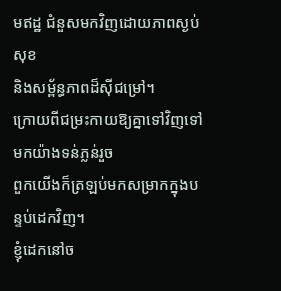មឥដ្ឋ ជំនួសមកវិញដោយភាពស្ងប់សុខ
និងសម្ព័ន្ធភាពដ៏ស៊ីជម្រៅ។
ក្រោយពីជម្រះកាយឱ្យគ្នាទៅវិញទៅមកយ៉ាងទន់ភ្លន់រួច
ពួកយើងក៏ត្រឡប់មកសម្រាកក្នុងបន្ទប់ដេកវិញ។
ខ្ញុំដេកនៅច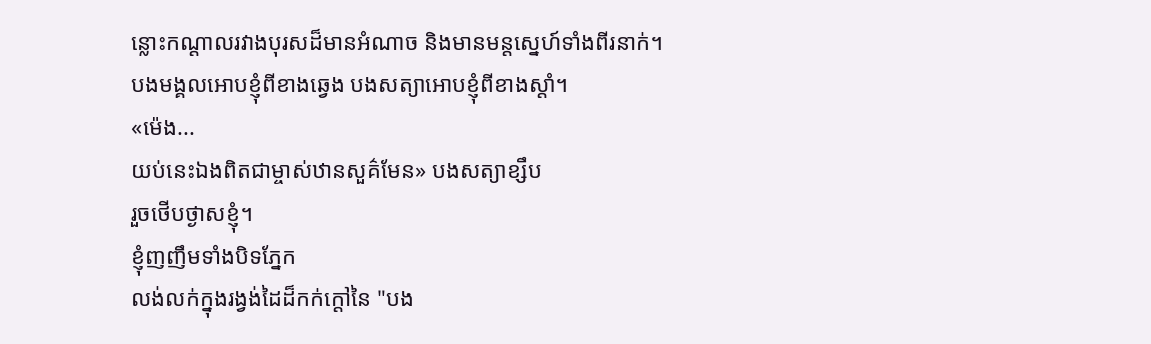ន្លោះកណ្ដាលរវាងបុរសដ៏មានអំណាច និងមានមន្តស្នេហ៍ទាំងពីរនាក់។
បងមង្គលអោបខ្ញុំពីខាងឆ្វេង បងសត្យាអោបខ្ញុំពីខាងស្តាំ។
«ម៉េង...
យប់នេះឯងពិតជាម្ចាស់ឋានសួគ៌មែន» បងសត្យាខ្សឹប
រួចថើបថ្ងាសខ្ញុំ។
ខ្ញុំញញឹមទាំងបិទភ្នែក
លង់លក់ក្នុងរង្វង់ដៃដ៏កក់ក្ដៅនៃ "បង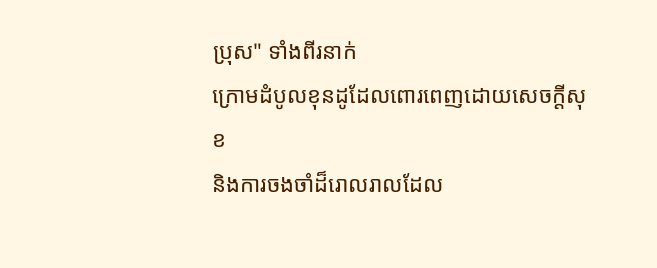ប្រុស" ទាំងពីរនាក់
ក្រោមដំបូលខុនដូដែលពោរពេញដោយសេចក្ដីសុខ
និងការចងចាំដ៏រោលរាលដែល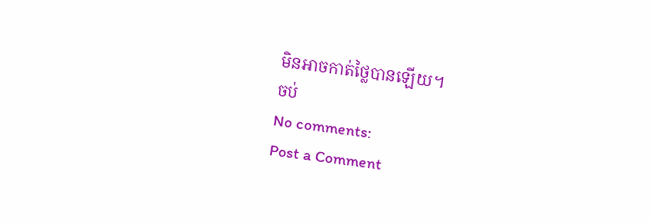មិនអាចកាត់ថ្លៃបានឡើយ។
ចប់
No comments:
Post a Comment